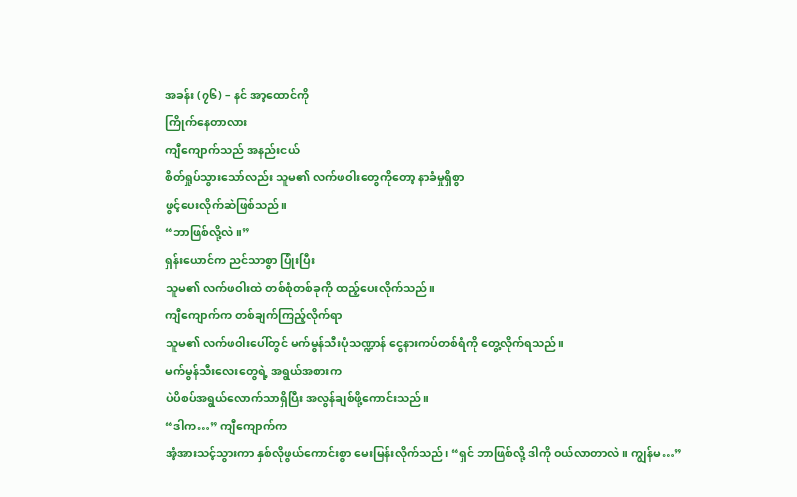အခန်း (၇၆) – နင် အာ့ထောင်ကို
ကြိုက်နေတာလား
ကျီကျောက်သည် အနည်းငယ်
စိတ်ရှုပ်သွားသော်လည်း သူမ၏ လက်ဖဝါးတွေကိုတော့ နာခံမှုရှိစွာ
ဖွင့်ပေးလိုက်ဆဲဖြစ်သည်။
“ဘာဖြစ်လို့လဲ။”
ရှန်းယောင်က ညင်သာစွာ ပြုံးပြီး
သူမ၏ လက်ဖဝါးထဲ တစ်စုံတစ်ခုကို ထည့်ပေးလိုက်သည်။
ကျီကျောက်က တစ်ချက်ကြည့်လိုက်ရာ
သူမ၏ လက်ဖဝါးပေါ်တွင် မက်မွန်သီးပုံသဏ္ဍာန် ငွေနားကပ်တစ်ရံကို တွေ့လိုက်ရသည်။
မက်မွန်သီးလေးတွေရဲ့ အရွယ်အစားက
ပဲပိစပ်အရွယ်လောက်သာရှိပြီး အလွန်ချစ်ဖို့ကောင်းသည်။
“ဒါက…” ကျီကျောက်က
အံ့အားသင့်သွားကာ နှစ်လိုဖွယ်ကောင်းစွာ မေးမြန်းလိုက်သည်၊ “ရှင် ဘာဖြစ်လို့ ဒါကို ဝယ်လာတာလဲ။ ကျွန်မ…”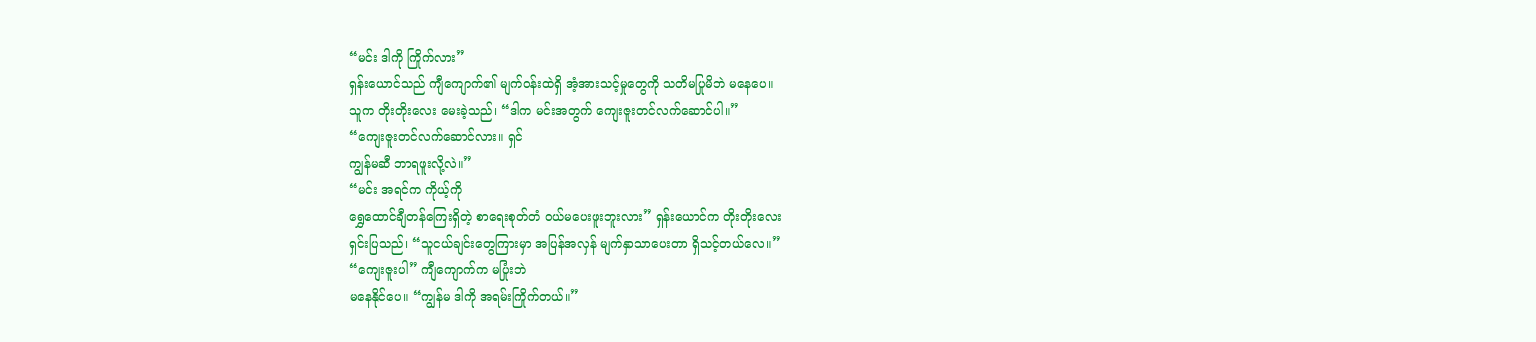“မင်း ဒါကို ကြိုက်လား”
ရှန်းယောင်သည် ကျီကျောက်၏ မျက်ဝန်းထဲရှိ အံ့အားသင့်မှုတွေကို သတိမပြုမိဘဲ မနေပေ။
သူက တိုးတိုးလေး မေးခဲ့သည်၊ “ဒါက မင်းအတွက် ကျေးဇူးတင်လက်ဆောင်ပါ။”
“ကျေးဇူးတင်လက်ဆောင်လား။ ရှင်
ကျွန်မဆီ ဘာရဖူးလို့လဲ။”
“မင်း အရင်က ကိုယ့်ကို
ရွှေထောင်ချီတန်ကြေးရှိတဲ့ စာရေးစုတ်တံ ဝယ်မပေးဖူးဘူးလား” ရှန်းယောင်က တိုးတိုးလေး
ရှင်းပြသည်၊ “သူငယ်ချင်းတွေကြားမှာ အပြန်အလှန် မျက်နှာသာပေးတာ ရှိသင့်တယ်လေ။”
“ကျေးဇူးပါ” ကျီကျောက်က မပြုံးဘဲ
မနေနိုင်ပေ။ “ကျွန်မ ဒါကို အရမ်းကြိုက်တယ်။”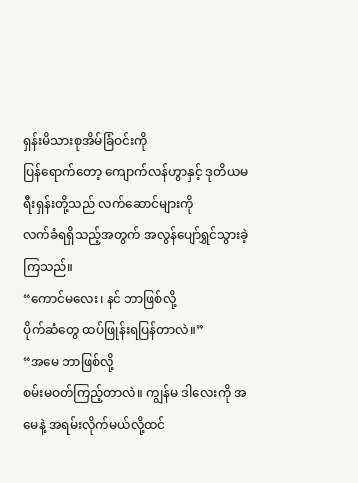ရှန်းမိသားစုအိမ်ခြံဝင်းကို
ပြန်ရောက်တော့ ကျောက်လန်ဟွာနှင့် ဒုတိယမရီးရှန်းတို့သည် လက်ဆောင်များကို
လက်ခံရရှိသည့်အတွက် အလွန်ပျော်ရွှင်သွားခဲ့ကြသည်။
“ကောင်မလေး၊ နင် ဘာဖြစ်လို့
ပိုက်ဆံတွေ ထပ်ဖြုန်းရပြန်တာလဲ။”
“အမေ ဘာဖြစ်လို့
စမ်းမဝတ်ကြည့်တာလဲ။ ကျွန်မ ဒါလေးကို အမေနဲ့ အရမ်းလိုက်မယ်လို့ထင်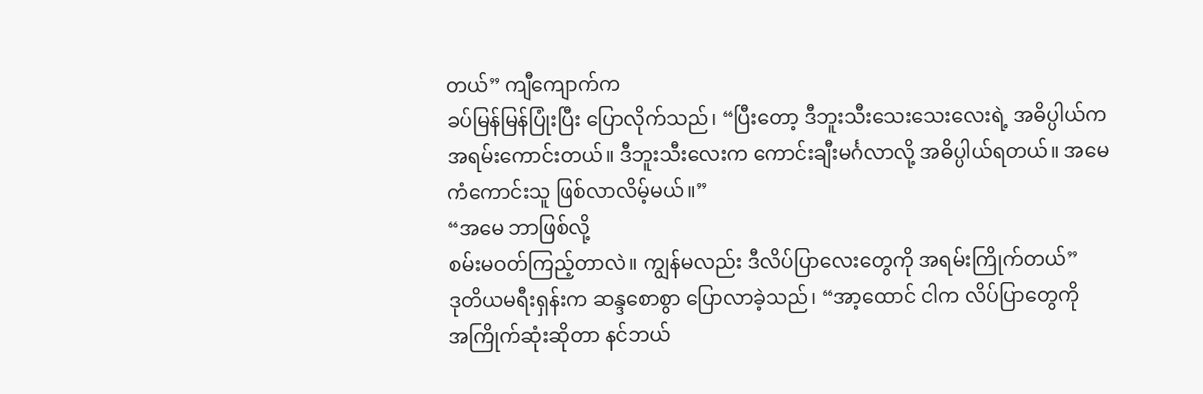တယ်” ကျီကျောက်က
ခပ်မြန်မြန်ပြုံးပြီး ပြောလိုက်သည်၊ “ပြီးတော့ ဒီဘူးသီးသေးသေးလေးရဲ့ အဓိပ္ပါယ်က
အရမ်းကောင်းတယ်။ ဒီဘူးသီးလေးက ကောင်းချီးမင်္ဂလာလို့ အဓိပ္ပါယ်ရတယ်။ အမေ
ကံကောင်းသူ ဖြစ်လာလိမ့်မယ်။”
“အမေ ဘာဖြစ်လို့
စမ်းမဝတ်ကြည့်တာလဲ။ ကျွန်မလည်း ဒီလိပ်ပြာလေးတွေကို အရမ်းကြိုက်တယ်”
ဒုတိယမရီးရှန်းက ဆန္ဒစောစွာ ပြောလာခဲ့သည်၊ “အာ့ထောင် ငါက လိပ်ပြာတွေကို
အကြိုက်ဆုံးဆိုတာ နင်ဘယ်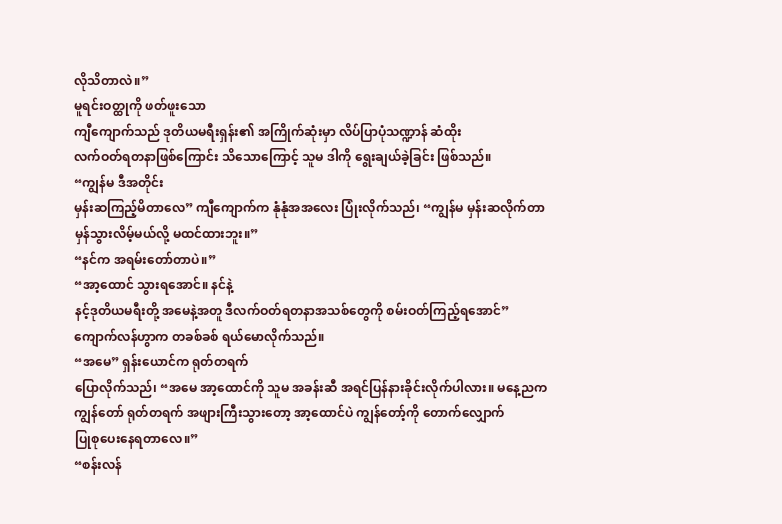လိုသိတာလဲ။”
မူရင်းဝတ္ထုကို ဖတ်ဖူးသော
ကျီကျောက်သည် ဒုတိယမရီးရှန်း၏ အကြိုက်ဆုံးမှာ လိပ်ပြာပုံသဏ္ဍာန် ဆံထိုး
လက်ဝတ်ရတနာဖြစ်ကြောင်း သိသောကြောင့် သူမ ဒါကို ရွေးချယ်ခဲ့ခြင်း ဖြစ်သည်။
“ကျွန်မ ဒီအတိုင်း
မှန်းဆကြည့်မိတာလေ” ကျီကျောက်က နုံနုံအအလေး ပြုံးလိုက်သည်၊ “ကျွန်မ မှန်းဆလိုက်တာ
မှန်သွားလိမ့်မယ်လို့ မထင်ထားဘူး။”
“နင်က အရမ်းတော်တာပဲ။”
“အာ့ထောင် သွားရအောင်။ နင်နဲ့
နင့်ဒုတိယမရီးတို့ အမေနဲ့အတူ ဒီလက်ဝတ်ရတနာအသစ်တွေကို စမ်းဝတ်ကြည့်ရအောင်”
ကျောက်လန်ဟွာက တခစ်ခစ် ရယ်မောလိုက်သည်။
“အမေ” ရှန်းယောင်က ရုတ်တရက်
ပြောလိုက်သည်၊ “အမေ အာ့ထောင်ကို သူမ အခန်းဆီ အရင်ပြန်နားခိုင်းလိုက်ပါလား။ မနေ့ညက
ကျွန်တော် ရုတ်တရက် အဖျားကြီးသွားတော့ အာ့ထောင်ပဲ ကျွန်တော့်ကို တောက်လျှောက်
ပြုစုပေးနေရတာလေ။”
“စန်းလန်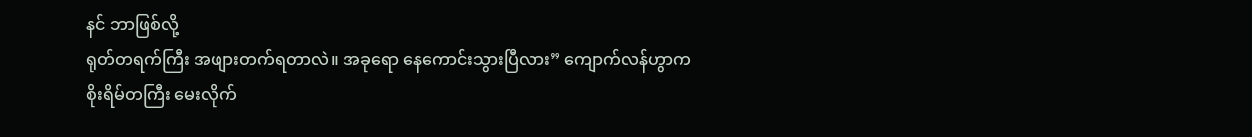နင် ဘာဖြစ်လို့
ရုတ်တရက်ကြီး အဖျားတက်ရတာလဲ။ အခုရော နေကောင်းသွားပြီလား” ကျောက်လန်ဟွာက
စိုးရိမ်တကြီး မေးလိုက်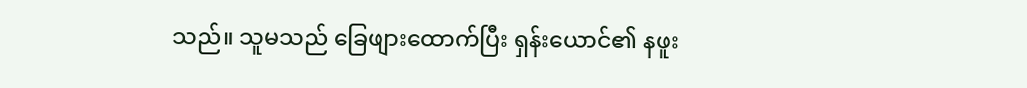သည်။ သူမသည် ခြေဖျားထောက်ပြီး ရှန်းယောင်၏ နဖူး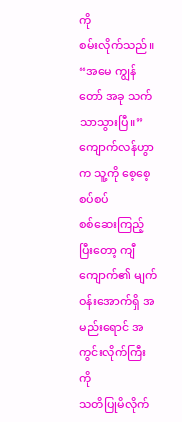ကို
စမ်းလိုက်သည်။
“အမေ ကျွန်တော် အခု သက်သာသွားပြီ။”
ကျောက်လန်ဟွာက သူ့ကို စေ့စေ့စပ်စပ်
စစ်ဆေးကြည့်ပြီးတော့ ကျီကျောက်၏ မျက်ဝန်းအောက်ရှိ အမည်းရောင် အကွင်းလိုက်ကြီးကို
သတိပြုမိလိုက်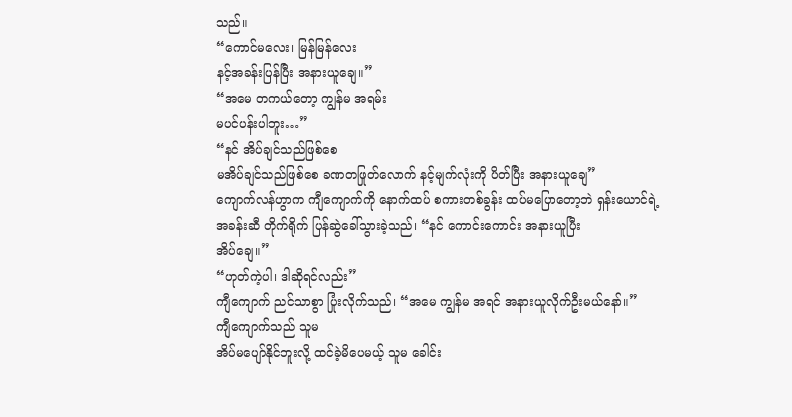သည်။
“ကောင်မလေး၊ မြန်မြန်လေး
နင့်အခန်းပြန်ပြီး အနားယူချေ။”
“အမေ တကယ်တော့ ကျွန်မ အရမ်း
မပင်ပန်းပါဘူး…”
“နင် အိပ်ချင်သည်ဖြစ်စေ
မအိပ်ချင်သည်ဖြစ်စေ ခဏတဖြုတ်လောက် နင့်မျက်လုံးကို ပိတ်ပြီး အနားယူချေ”
ကျောက်လန်ဟွာက ကျီကျောက်ကို နောက်ထပ် စကားတစ်ခွန်း ထပ်မပြောတော့ဘဲ ရှန်းယောင်ရဲ့
အခန်းဆီ တိုက်ရိုက် ပြန်ဆွဲခေါ်သွားခဲ့သည်၊ “နင် ကောင်းကောင်း အနားယူပြီး
အိပ်ချေ။”
“ဟုတ်ကဲ့ပါ၊ ဒါဆိုရင်လည်း”
ကျီကျောက် ညင်သာစွာ ပြုံးလိုက်သည်၊ “အမေ ကျွန်မ အရင် အနားယူလိုက်ဦးမယ်နော်။”
ကျီကျောက်သည် သူမ
အိပ်မပျော်နိုင်ဘူးလို့ ထင်ခဲ့မိပေမယ့် သူမ ခေါင်း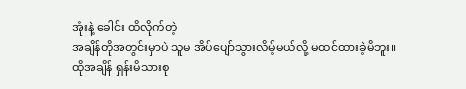အုံးနဲ့ ခေါင်း ထိလိုက်တဲ့
အချိန်တိုအတွင်းမှာပဲ သူမ အိပ်ပျော်သွားလိမ့်မယ်လို့ မထင်ထားခဲ့မိဘူး။
ထိုအချိန် ရှန်းမိသားစု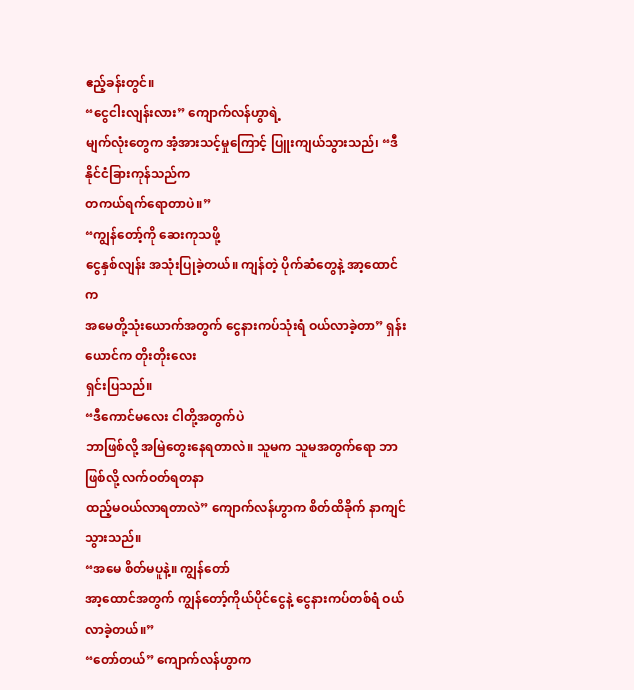ဧည့်ခန်းတွင်။
“ငွေငါးလျန်းလား” ကျောက်လန်ဟွာရဲ့
မျက်လုံးတွေက အံ့အားသင့်မှုကြောင့် ပြူးကျယ်သွားသည်၊ “ဒီနိုင်ငံခြားကုန်သည်က
တကယ်ရက်ရောတာပဲ။”
“ကျွန်တော့်ကို ဆေးကုသဖို့
ငွေနှစ်လျန်း အသုံးပြုခဲ့တယ်။ ကျန်တဲ့ ပိုက်ဆံတွေနဲ့ အာ့ထောင်က
အမေတို့သုံးယောက်အတွက် ငွေနားကပ်သုံးရံ ဝယ်လာခဲ့တာ” ရှန်းယောင်က တိုးတိုးလေး
ရှင်းပြသည်။
“ဒီကောင်မလေး ငါတို့အတွက်ပဲ
ဘာဖြစ်လို့ အမြဲတွေးနေရတာလဲ။ သူမက သူမအတွက်ရော ဘာဖြစ်လို့ လက်ဝတ်ရတနာ
ထည့်မဝယ်လာရတာလဲ” ကျောက်လန်ဟွာက စိတ်ထိခိုက် နာကျင်သွားသည်။
“အမေ စိတ်မပူနဲ့။ ကျွန်တော်
အာ့ထောင်အတွက် ကျွန်တော့်ကိုယ်ပိုင်ငွေနဲ့ ငွေနားကပ်တစ်ရံ ဝယ်လာခဲ့တယ်။”
“တော်တယ်” ကျောက်လန်ဟွာက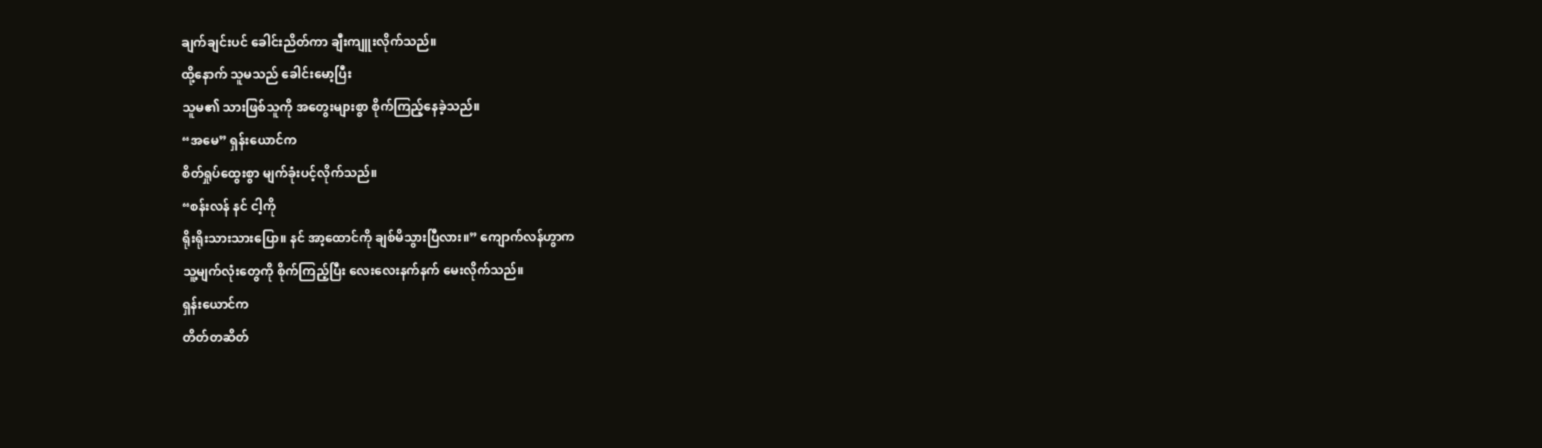ချက်ချင်းပင် ခေါင်းညိတ်ကာ ချီးကျူးလိုက်သည်။
ထို့နောက် သူမသည် ခေါင်းမော့ပြီး
သူမ၏ သားဖြစ်သူကို အတွေးများစွာ စိုက်ကြည့်နေခဲ့သည်။
“အမေ” ရှန်းယောင်က
စိတ်ရှုပ်ထွေးစွာ မျက်ခုံးပင့်လိုက်သည်။
“စန်းလန် နင် ငါ့ကို
ရိုးရိုးသားသားပြော။ နင် အာ့ထောင်ကို ချစ်မိသွားပြီလား။” ကျောက်လန်ဟွာက
သူ့မျက်လုံးတွေကို စိုက်ကြည့်ပြီး လေးလေးနက်နက် မေးလိုက်သည်။
ရှန်းယောင်က
တိတ်တဆိတ်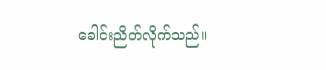ခေါင်းညိတ်လိုက်သည်။